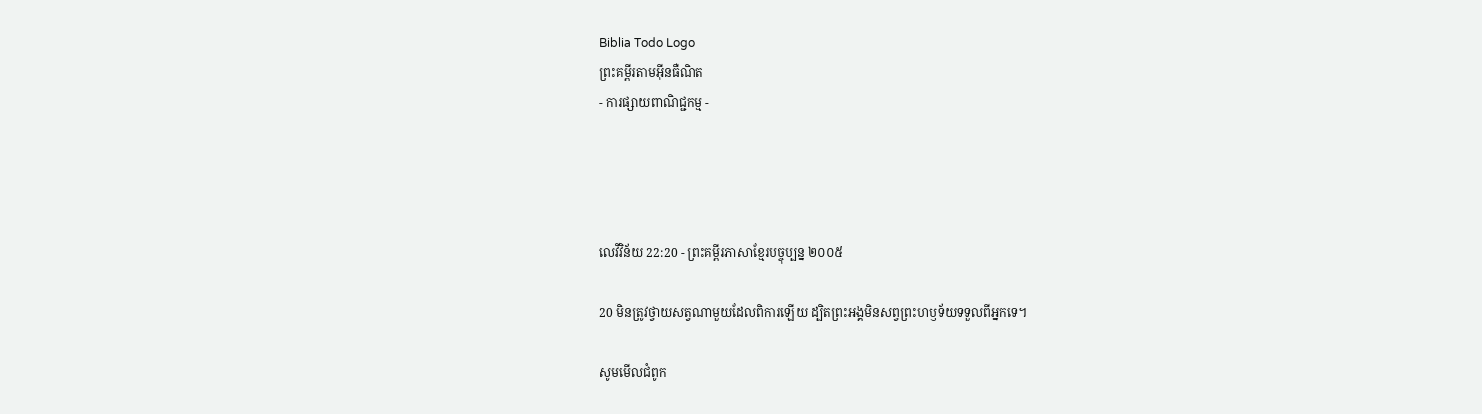Biblia Todo Logo
ព្រះគម្ពីរតាមអ៊ីនធឺណិត
- ការផ្សាយពាណិជ្ជកម្ម -




លេវី‌វិន័យ 22:20 - ព្រះគម្ពីរភាសាខ្មែរបច្ចុប្បន្ន ២០០៥

20 មិនត្រូវថ្វាយសត្វណាមួយដែលពិការឡើយ ដ្បិតព្រះអង្គមិនសព្វព្រះ‌ហឫទ័យទទួលពីអ្នកទេ។

សូមមើលជំពូក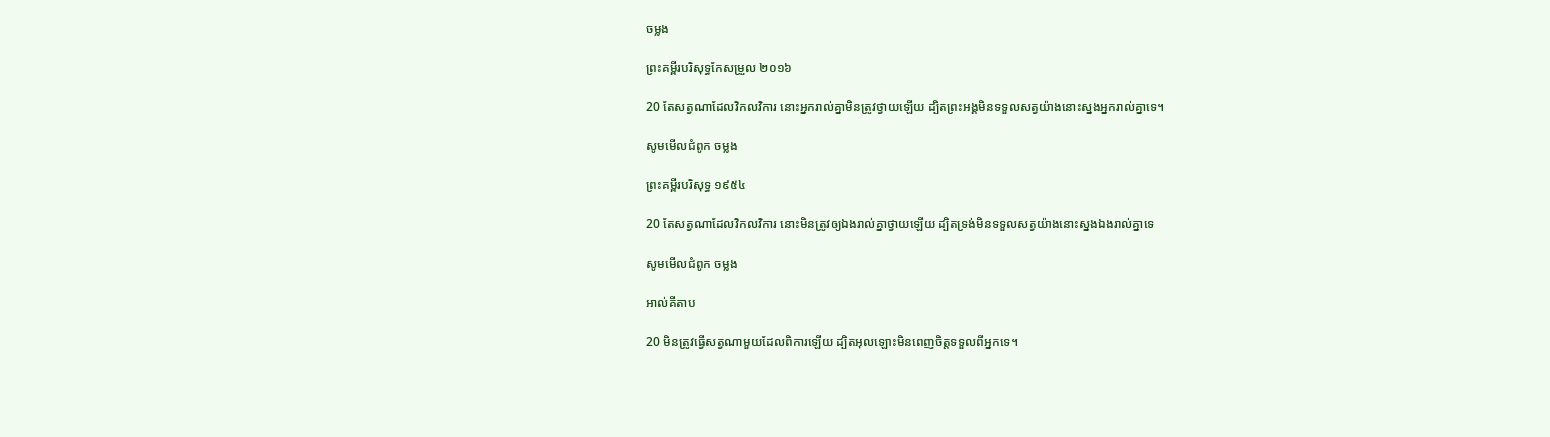ចម្លង

ព្រះគម្ពីរបរិសុទ្ធកែសម្រួល ២០១៦

20 តែសត្វណាដែលវិកល‌វិការ នោះអ្នករាល់គ្នាមិនត្រូវថ្វាយឡើយ ដ្បិតព្រះ‌អង្គមិនទទួលសត្វយ៉ាងនោះស្នងអ្នករាល់គ្នាទេ។

សូមមើលជំពូក ចម្លង

ព្រះគម្ពីរបរិសុទ្ធ ១៩៥៤

20 តែសត្វណាដែលវិកល‌វិការ នោះមិនត្រូវឲ្យឯងរាល់គ្នាថ្វាយឡើយ ដ្បិតទ្រង់មិនទទួលសត្វយ៉ាងនោះស្នងឯងរាល់គ្នាទេ

សូមមើលជំពូក ចម្លង

អាល់គីតាប

20 មិនត្រូវធ្វើសត្វណាមួយដែលពិការឡើយ ដ្បិតអុលឡោះមិនពេញចិត្តទទួលពីអ្នកទេ។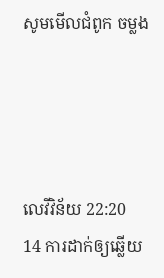សូមមើលជំពូក ចម្លង




លេវី‌វិន័យ 22:20
14 ការដាក់ឲ្យឆ្លើយ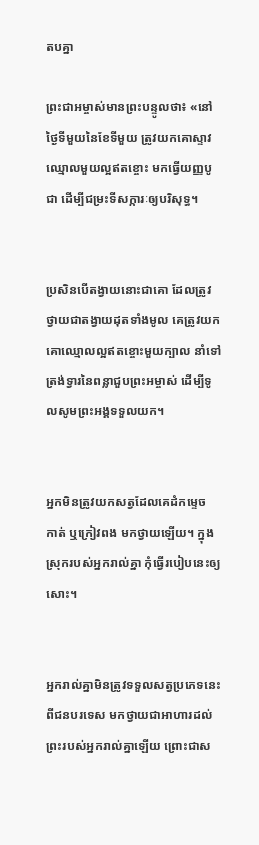តបគ្នា

ព្រះ‌ជា‌អម្ចាស់មានព្រះ‌បន្ទូលថា៖ «នៅថ្ងៃទីមួយនៃខែទីមួយ ត្រូវយកគោស្ទាវឈ្មោលមួយល្អឥតខ្ចោះ មកធ្វើយញ្ញ‌បូជា ដើម្បីជម្រះទីសក្ការៈឲ្យបរិសុទ្ធ។


ប្រសិនបើតង្វាយនោះជាគោ ដែលត្រូវថ្វាយជាតង្វាយដុតទាំងមូល គេត្រូវយកគោឈ្មោលល្អឥតខ្ចោះមួយក្បាល នាំទៅត្រង់ទ្វារនៃពន្លាជួបព្រះ‌អម្ចាស់ ដើម្បីទូលសូមព្រះអង្គទទួលយក។


អ្នកមិនត្រូវយកសត្វដែលគេដំកម្ទេច កាត់ ឬក្រៀវពង មកថ្វាយឡើយ។ ក្នុងស្រុករបស់អ្នករាល់គ្នា កុំធ្វើរបៀបនេះឲ្យសោះ។


អ្នករាល់គ្នាមិនត្រូវទទួលសត្វប្រភេទនេះពីជនបរ‌ទេស មកថ្វាយជាអាហារដល់ព្រះរបស់អ្នករាល់គ្នាឡើយ ព្រោះជាស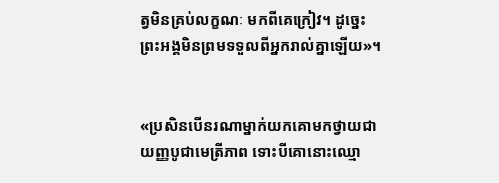ត្វមិនគ្រប់លក្ខណៈ មកពីគេក្រៀវ។ ដូច្នេះ ព្រះអង្គមិនព្រមទទួលពីអ្នករាល់គ្នាឡើយ»។


«ប្រសិនបើនរណាម្នាក់យកគោមកថ្វាយជាយញ្ញ‌បូជាមេត្រី‌ភាព ទោះ‌បីគោនោះឈ្មោ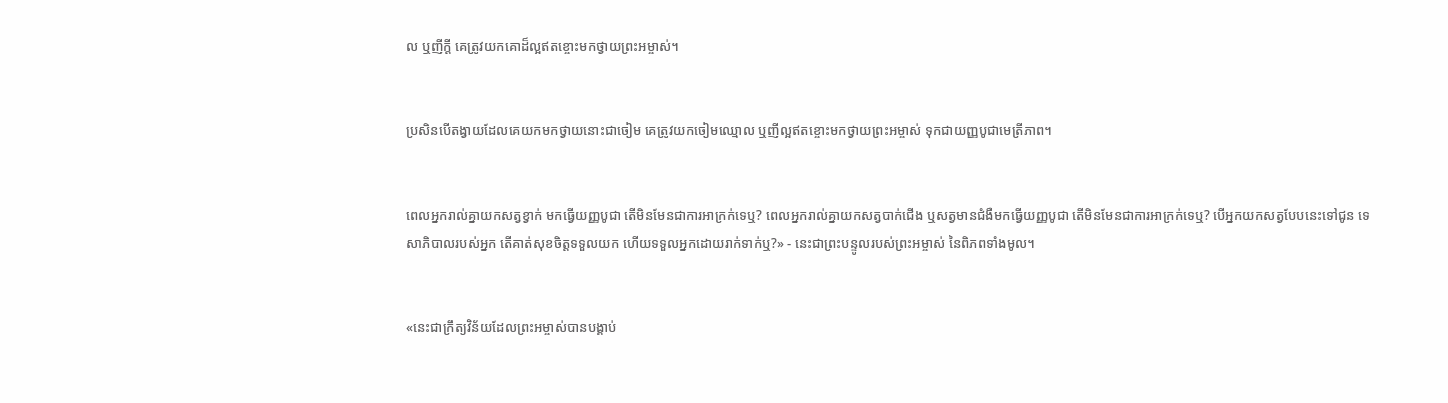ល ឬញីក្ដី គេត្រូវយកគោដ៏ល្អឥតខ្ចោះមកថ្វាយព្រះ‌អម្ចាស់។


ប្រសិនបើតង្វាយដែលគេយកមកថ្វាយនោះជាចៀម គេត្រូវយកចៀមឈ្មោល ឬញីល្អឥតខ្ចោះមកថ្វាយព្រះ‌អម្ចាស់ ទុកជាយញ្ញ‌បូជាមេត្រី‌ភាព។


ពេលអ្នករាល់គ្នាយកសត្វខ្វាក់ មកធ្វើយញ្ញ‌បូជា តើមិនមែនជាការអាក្រក់ទេឬ? ពេលអ្នករាល់គ្នាយកសត្វបាក់ជើង ឬសត្វមានជំងឺមកធ្វើយញ្ញ‌បូជា តើមិនមែនជាការអាក្រក់ទេឬ? បើអ្នកយកសត្វបែបនេះទៅជូន ទេសា‌ភិបាលរបស់អ្នក តើគាត់សុខចិត្តទទួលយក ហើយទទួលអ្នកដោយរាក់‌ទាក់ឬ?» - នេះជាព្រះ‌បន្ទូលរបស់ព្រះ‌អម្ចាស់ នៃពិភពទាំងមូល។


«នេះជាក្រឹត្យ‌វិន័យដែលព្រះ‌អម្ចាស់បានបង្គាប់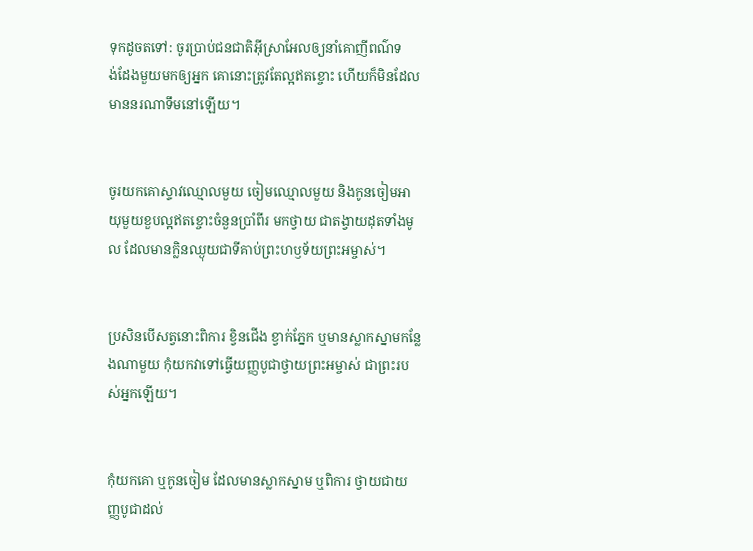ទុកដូចតទៅ: ចូរប្រាប់ជន‌ជាតិអ៊ីស្រា‌អែលឲ្យនាំគោញីពណ៌ទង់‌ដែងមួយមកឲ្យអ្នក គោនោះត្រូវតែល្អឥតខ្ចោះ ហើយក៏មិនដែលមាននរណាទឹមនៅឡើយ។


ចូរយកគោស្ទាវឈ្មោលមួយ ចៀមឈ្មោលមួយ និងកូនចៀមអាយុមួយខួបល្អឥតខ្ចោះចំនួនប្រាំ‌ពីរ មកថ្វាយ ជាតង្វាយដុតទាំងមូល ដែលមានក្លិនឈ្ងុយជាទីគាប់ព្រះ‌ហឫទ័យព្រះ‌អម្ចាស់។


ប្រសិនបើសត្វនោះពិការ ខ្វិនជើង ខ្វាក់ភ្នែក ឬមានស្លាក‌ស្នាមកន្លែងណាមួយ កុំយកវាទៅធ្វើយញ្ញ‌បូជាថ្វាយព្រះ‌អម្ចាស់ ជាព្រះរបស់អ្នកឡើយ។


កុំយកគោ ឬកូនចៀម ដែលមានស្លាក‌ស្នាម ឬពិការ ថ្វាយជាយញ្ញ‌បូជាដល់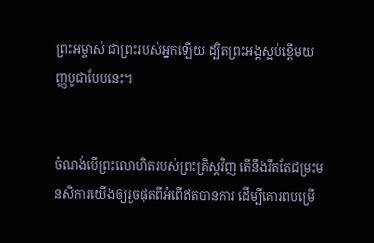ព្រះ‌អម្ចាស់ ជាព្រះរបស់អ្នកឡើយ ដ្បិតព្រះអង្គស្អប់ខ្ពើមយញ្ញ‌បូជាបែបនេះ។


ចំណង់បើព្រះ‌លោហិតរបស់ព្រះ‌គ្រិស្តវិញ តើនឹងរឹតតែជម្រះមន‌សិការយើងឲ្យរួចផុតពីអំពើឥតបានការ ដើម្បីគោរពបម្រើ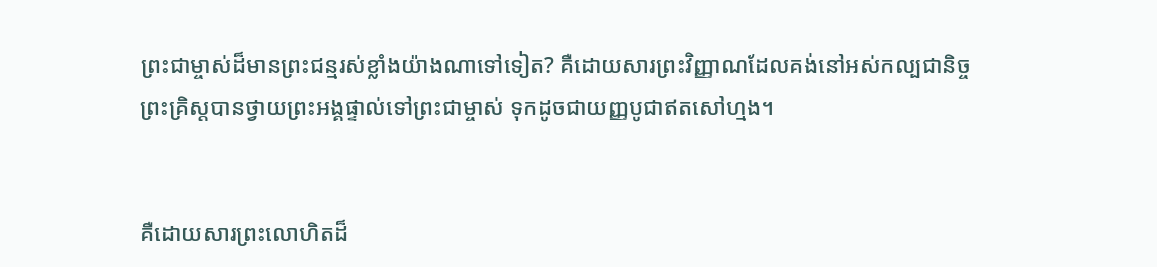ព្រះ‌ជាម្ចាស់ដ៏មានព្រះ‌ជន្មរស់ខ្លាំងយ៉ាងណាទៅទៀត? គឺដោយ‌សារព្រះ‌វិញ្ញាណដែលគង់នៅអស់‌កល្បជានិច្ច ព្រះ‌គ្រិស្តបានថ្វាយព្រះអង្គផ្ទាល់ទៅព្រះ‌ជាម្ចាស់ ទុកដូចជាយញ្ញ‌បូជាឥតសៅ‌ហ្មង។


គឺដោយ‌សារព្រះ‌លោហិតដ៏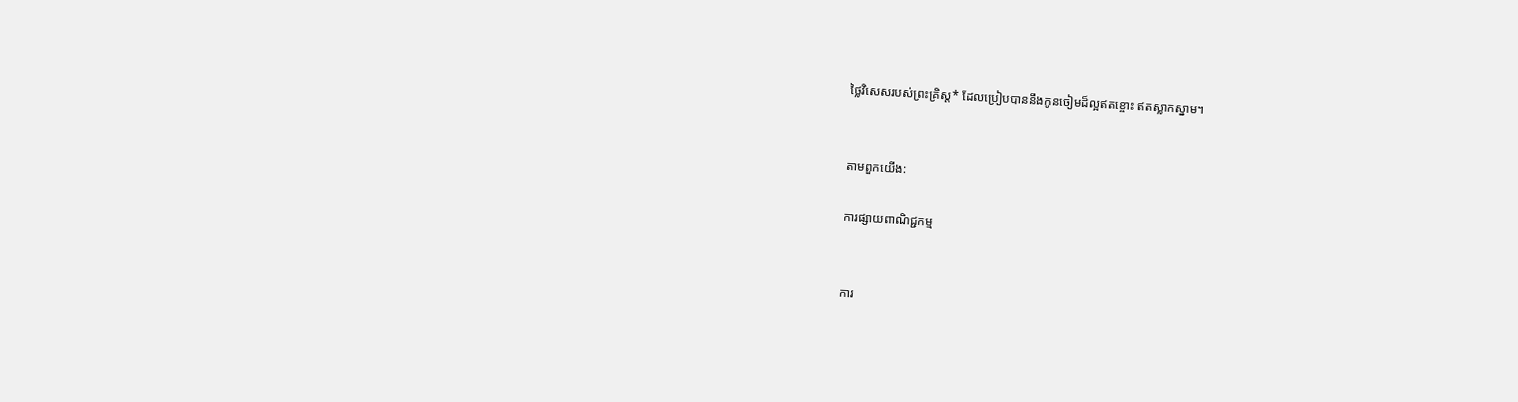ថ្លៃវិសេសរបស់ព្រះ‌គ្រិស្ត* ដែលប្រៀបបាននឹងកូនចៀមដ៏ល្អឥតខ្ចោះ ឥតស្លាក‌ស្នាម។


តាមពួកយើង:

ការផ្សាយពាណិជ្ជកម្ម


ការ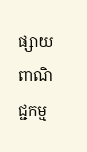ផ្សាយពាណិជ្ជកម្ម